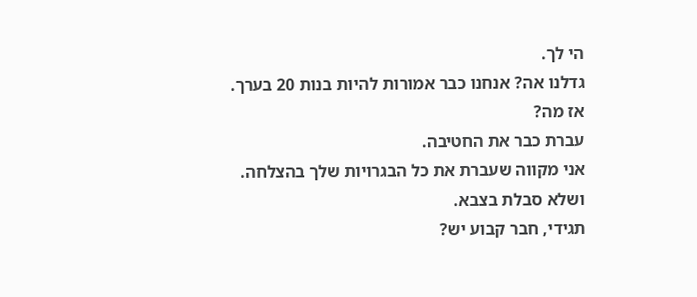הי לך.
גדלנו אה? אנחנו כבר אמורות להיות בנות 20 בערך.
אז מה?
עברת כבר את החטיבה.
אני מקווה שעברת את כל הבגרויות שלך בהצלחה.
ושלא סבלת בצבא.
תגידי, חבר קבוע יש?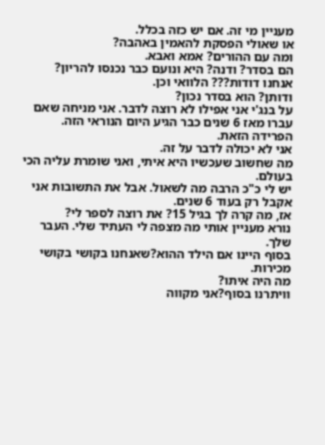מעניין מי זה. אם יש כזה בכלל.
או שאולי הפסקת להאמין באהבה?
ומה עם ההורים? אמא ואבא.
הם בסדר? ודנה? היא ונועם כבר נכנסו להריון? אנחנו דודות??? הלוואי וכן.
ודותן? הוא בסדר נכון?
על בנג'י אני אפילו לא רוצה לדבר. אני מניחה שאם עברו מאז 6 שנים כבר הגיע היום הנוראי הזה.
הפרידה הזאת.
אני לא יכולה לדבר על זה.
מה שחשוב שעכשיו היא איתי, ואני שומרת עליה הכי בעולם.
יש לי כ"כ הרבה מה לשאול. אבל את התשובות אני אקבל רק בעוד 6 שנים.
אז, מה קרה לך בגיל 15? את רוצה לספר לי?
נורא מעניין אותי מה מצפה לי העתיד שלי. העבר שלך.
בסוף היינו אם הילד ההוא?שאנחנו בקושי בקושי מכירות.
מה היה איתו?
וויתרנו בסוף?אני מקווה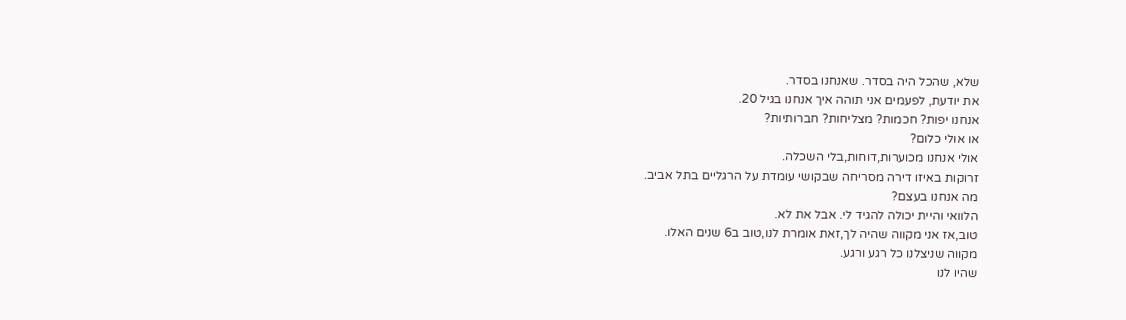שלא, שהכל היה בסדר. שאנחנו בסדר.
את יודעת, לפעמים אני תוהה איך אנחנו בגיל 20.
אנחנו יפות? חכמות? מצליחות? חברותיות?
או אולי כלום?
אולי אנחנו מכוערות,דוחות,בלי השכלה.
זרוקות באיזו דירה מסריחה שבקושי עומדת על הרגליים בתל אביב.
מה אנחנו בעצם?
הלוואי והיית יכולה להגיד לי. אבל את לא.
טוב,אז אני מקווה שהיה לך,זאת אומרת לנו,טוב ב6 שנים האלו.
מקווה שניצלנו כל רגע ורגע.
שהיו לנו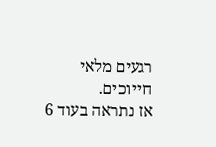רגעים מלאי חייוכים.
אז נתראה בעוד 6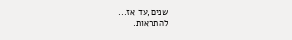שנים,עד אז...
להתראות.